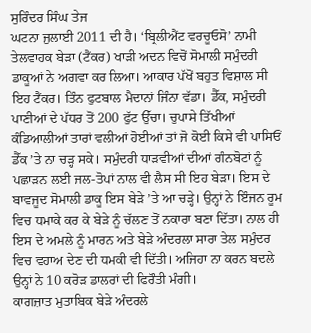ਸੁਰਿੰਦਰ ਸਿੰਘ ਤੇਜ
ਘਟਨਾ ਜੁਲਾਈ 2011 ਦੀ ਹੈ। ‘ਬ੍ਰਿਲੀਐਂਟ ਵਰਚੂਓਸੋ’ ਨਾਮੀ ਤੇਲਵਾਹਕ ਬੇੜਾ (ਟੈਂਕਰ) ਖਾੜੀ ਅਦਨ ਵਿਚੋਂ ਸੋਮਾਲੀ ਸਮੁੰਦਰੀ ਡਾਕੂਆਂ ਨੇ ਅਗਵਾ ਕਰ ਲਿਆ। ਆਕਾਰ ਪੱਖੋਂ ਬਹੁਤ ਵਿਸ਼ਾਲ ਸੀ ਇਹ ਟੈਂਕਰ। ਤਿੰਨ ਫੁਟਬਾਲ ਮੈਦਾਨਾਂ ਜਿੰਨਾ ਵੱਡਾ। ਡੈੱਕ, ਸਮੁੰਦਰੀ ਪਾਣੀਆਂ ਦੇ ਪੱਧਰ ਤੋਂ 200 ਫੁੱਟ ਉੱਚਾ। ਚੁਪਾਸੇ ਤਿੱਖੀਆਂ ਕੰਡਿਆਲੀਆਂ ਤਾਰਾਂ ਵਲੀਆਂ ਹੋਈਆਂ ਤਾਂ ਜੋ ਕੋਈ ਕਿਸੇ ਵੀ ਪਾਸਿਓਂ ਡੈੱਕ ’ਤੇ ਨਾ ਚੜ੍ਹ ਸਕੇ। ਸਮੁੰਦਰੀ ਧਾੜਵੀਆਂ ਦੀਆਂ ਗੰਨਬੋਟਾਂ ਨੂੰ ਪਛਾੜਨ ਲਈ ਜਲ-ਤੋਪਾਂ ਨਾਲ ਵੀ ਲੈਸ ਸੀ ਇਹ ਬੇੜਾ। ਇਸ ਦੇ ਬਾਵਜੂਦ ਸੋਮਾਲੀ ਡਾਕੂ ਇਸ ਬੇੜੇ ’ਤੇ ਆ ਚੜ੍ਹੇ। ਉਨ੍ਹਾਂ ਨੇ ਇੰਜਨ ਰੂਮ ਵਿਚ ਧਮਾਕੇ ਕਰ ਕੇ ਬੇੜੇ ਨੂੰ ਚੱਲਣ ਤੋਂ ਨਕਾਰਾ ਬਣਾ ਦਿੱਤਾ। ਨਾਲ ਹੀ ਇਸ ਦੇ ਅਮਲੇ ਨੂੰ ਮਾਰਨ ਅਤੇ ਬੇੜੇ ਅੰਦਰਲਾ ਸਾਰਾ ਤੇਲ ਸਮੁੰਦਰ ਵਿਚ ਵਹਾਅ ਦੇਣ ਦੀ ਧਮਕੀ ਵੀ ਦਿੱਤੀ। ਅਜਿਹਾ ਨਾ ਕਰਨ ਬਦਲੇ ਉਨ੍ਹਾਂ ਨੇ 10 ਕਰੋੜ ਡਾਲਰਾਂ ਦੀ ਫਿਰੌਤੀ ਮੰਗੀ।
ਕਾਗਜ਼ਾਤ ਮੁਤਾਬਿਕ ਬੇੜੇ ਅੰਦਰਲੇ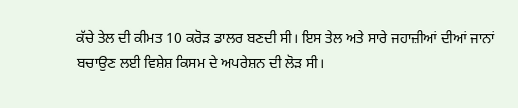ਕੱਚੇ ਤੇਲ ਦੀ ਕੀਮਤ 10 ਕਰੋੜ ਡਾਲਰ ਬਣਦੀ ਸੀ। ਇਸ ਤੇਲ ਅਤੇ ਸਾਰੇ ਜਹਾਜ਼ੀਆਂ ਦੀਆਂ ਜਾਨਾਂ ਬਚਾਉਣ ਲਈ ਵਿਸ਼ੇਸ਼ ਕਿਸਮ ਦੇ ਅਪਰੇਸ਼ਨ ਦੀ ਲੋੜ ਸੀ।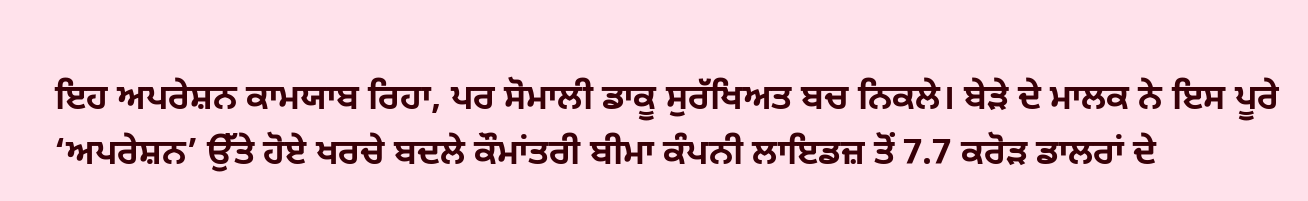ਇਹ ਅਪਰੇਸ਼ਨ ਕਾਮਯਾਬ ਰਿਹਾ, ਪਰ ਸੋਮਾਲੀ ਡਾਕੂ ਸੁਰੱਖਿਅਤ ਬਚ ਨਿਕਲੇ। ਬੇੜੇ ਦੇ ਮਾਲਕ ਨੇ ਇਸ ਪੂਰੇ ‘ਅਪਰੇਸ਼ਨ’ ਉੱਤੇ ਹੋਏ ਖਰਚੇ ਬਦਲੇ ਕੌਮਾਂਤਰੀ ਬੀਮਾ ਕੰਪਨੀ ਲਾਇਡਜ਼ ਤੋਂ 7.7 ਕਰੋੜ ਡਾਲਰਾਂ ਦੇ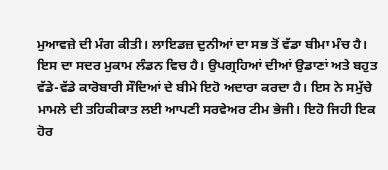ਮੁਆਵਜ਼ੇ ਦੀ ਮੰਗ ਕੀਤੀ। ਲਾਇਡਜ਼ ਦੁਨੀਆਂ ਦਾ ਸਭ ਤੋਂ ਵੱਡਾ ਬੀਮਾ ਮੰਚ ਹੈ। ਇਸ ਦਾ ਸਦਰ ਮੁਕਾਮ ਲੰਡਨ ਵਿਚ ਹੈ। ਉਪਗ੍ਰਹਿਆਂ ਦੀਆਂ ਉਡਾਣਾਂ ਅਤੇ ਬਹੁਤ ਵੱਡੇ-ਵੱਡੇ ਕਾਰੋਬਾਰੀ ਸੌਦਿਆਂ ਦੇ ਬੀਮੇ ਇਹੋ ਅਦਾਰਾ ਕਰਦਾ ਹੈ। ਇਸ ਨੇ ਸਮੁੱਚੇ ਮਾਮਲੇ ਦੀ ਤਹਿਕੀਕਾਤ ਲਈ ਆਪਣੀ ਸਰਵੇਅਰ ਟੀਮ ਭੇਜੀ। ਇਹੋ ਜਿਹੀ ਇਕ ਹੋਰ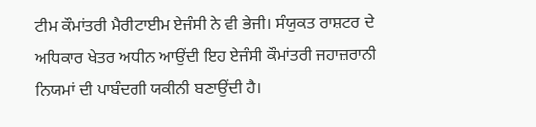ਟੀਮ ਕੌਮਾਂਤਰੀ ਮੈਰੀਟਾਈਮ ਏਜੰਸੀ ਨੇ ਵੀ ਭੇਜੀ। ਸੰਯੁਕਤ ਰਾਸ਼ਟਰ ਦੇ ਅਧਿਕਾਰ ਖੇਤਰ ਅਧੀਨ ਆਉਂਦੀ ਇਹ ਏਜੰਸੀ ਕੌਮਾਂਤਰੀ ਜਹਾਜ਼ਰਾਨੀ ਨਿਯਮਾਂ ਦੀ ਪਾਬੰਦਗੀ ਯਕੀਨੀ ਬਣਾਉਂਦੀ ਹੈ।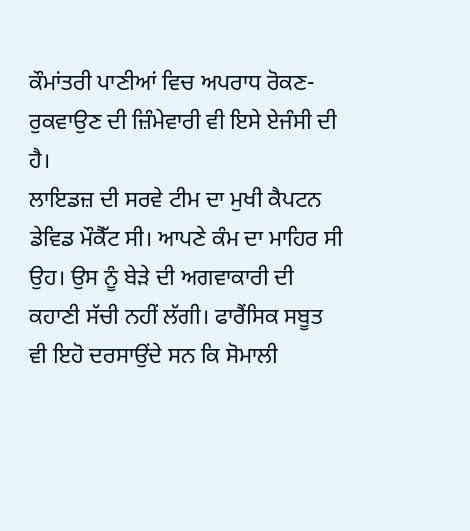ਕੌਮਾਂਤਰੀ ਪਾਣੀਆਂ ਵਿਚ ਅਪਰਾਧ ਰੋਕਣ-ਰੁਕਵਾਉਣ ਦੀ ਜ਼ਿੰਮੇਵਾਰੀ ਵੀ ਇਸੇ ਏਜੰਸੀ ਦੀ ਹੈ।
ਲਾਇਡਜ਼ ਦੀ ਸਰਵੇ ਟੀਮ ਦਾ ਮੁਖੀ ਕੈਪਟਨ ਡੇਵਿਡ ਮੌਕੈੱਟ ਸੀ। ਆਪਣੇ ਕੰਮ ਦਾ ਮਾਹਿਰ ਸੀ ਉਹ। ਉਸ ਨੂੰ ਬੇੜੇ ਦੀ ਅਗਵਾਕਾਰੀ ਦੀ ਕਹਾਣੀ ਸੱਚੀ ਨਹੀਂ ਲੱਗੀ। ਫਾਰੈਂਸਿਕ ਸਬੂਤ ਵੀ ਇਹੋ ਦਰਸਾਉਂਦੇ ਸਨ ਕਿ ਸੋਮਾਲੀ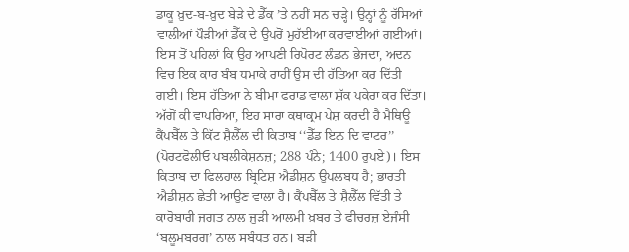ਡਾਕੂ ਖ਼ੁਦ-ਬ-ਖ਼ੁਦ ਬੇੜੇ ਦੇ ਡੈੱਕ ’ਤੇ ਨਹੀਂ ਸਨ ਚੜ੍ਹੇ। ਉਨ੍ਹਾਂ ਨੂੰ ਰੱਸਿਆਂ ਵਾਲੀਆਂ ਪੌੜੀਆਂ ਡੈੱਕ ਦੇ ਉਪਰੋਂ ਮੁਹੱਈਆ ਕਰਵਾਈਆਂ ਗਈਆਂ। ਇਸ ਤੋਂ ਪਹਿਲਾਂ ਕਿ ਉਹ ਆਪਣੀ ਰਿਪੋਰਟ ਲੰਡਨ ਭੇਜਦਾ, ਅਦਨ ਵਿਚ ਇਕ ਕਾਰ ਬੰਬ ਧਮਾਕੇ ਰਾਹੀਂ ਉਸ ਦੀ ਹੱਤਿਆ ਕਰ ਦਿੱਤੀ ਗਈ। ਇਸ ਹੱਤਿਆ ਨੇ ਬੀਮਾ ਫਰਾਡ ਵਾਲਾ ਸ਼ੱਕ ਪਕੇਰਾ ਕਰ ਦਿੱਤਾ।
ਅੱਗੋਂ ਕੀ ਵਾਪਰਿਆ, ਇਹ ਸਾਰਾ ਕਥਾਕ੍ਰਮ ਪੇਸ਼ ਕਰਦੀ ਹੈ ਮੈਥਿਊ ਕੈਂਪਬੈੱਲ ਤੇ ਕਿੱਟ ਸ਼ੈਲੈੱਲ ਦੀ ਕਿਤਾਬ ‘‘ਡੈੱਡ ਇਨ ਦਿ ਵਾਟਰ’’ (ਪੋਰਟਫੋਲੀਓ ਪਬਲੀਕੇਸ਼ਨਜ਼; 288 ਪੰਨੇ; 1400 ਰੁਪਏ)। ਇਸ ਕਿਤਾਬ ਦਾ ਫਿਲਹਾਲ ਬ੍ਰਿਟਿਸ਼ ਐਡੀਸ਼ਨ ਉਪਲਬਧ ਹੈ; ਭਾਰਤੀ ਐਡੀਸ਼ਨ ਛੇਤੀ ਆਉਣ ਵਾਲਾ ਹੈ। ਕੈਂਪਬੈੱਲ ਤੇ ਸ਼ੈਲੈੱਲ ਵਿੱਤੀ ਤੇ ਕਾਰੋਬਾਰੀ ਜਗਤ ਨਾਲ ਜੁੜੀ ਆਲਮੀ ਖ਼ਬਰ ਤੇ ਫੀਚਰਜ਼ ਏਜੰਸੀ ‘ਬਲੂਮਬਰਗ’ ਨਾਲ ਸਬੰਧਤ ਹਨ। ਬੜੀ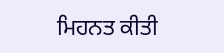ਮਿਹਨਤ ਕੀਤੀ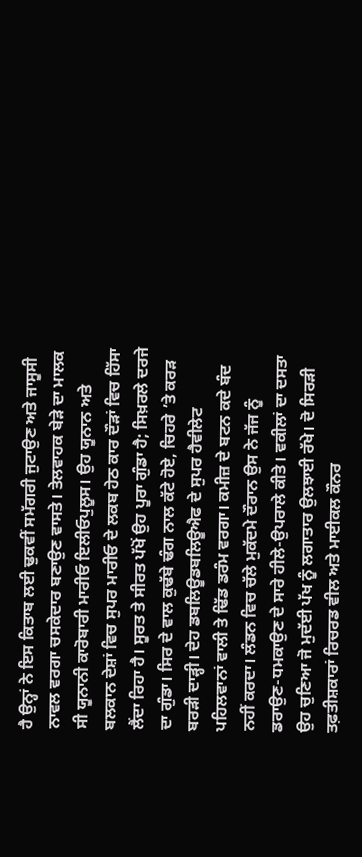ਹੈ ਉਨ੍ਹਾਂ ਨੇ ਇਸ ਕਿਤਾਬ ਲਈ ਢੁਕਵੀਂ ਸਮੱਗਰੀ ਜੁਟਾਉਣ ਅਤੇ ਜਾਸੂਸੀ ਨਾਵਲ ਵਰਗਾ ਚਸਕੇਦਾਰ ਬਣਾਉਣ ਵਾਸਤੇ। ਤੇਲਵਾਹਕ ਬੇੜੇ ਦਾ ਮਾਲਕ ਸੀ ਯੂਨਾਨੀ ਕਾਰੋਬਾਰੀ ਮਾਰੀਓ ਇਲੀਓਪੁਲੂਸ। ਉਹ ਯੂਨਾਨ ਅਤੇ ਬਲਕਾਨ ਦੇਸ਼ਾਂ ਵਿਚ ਸੁਪਰ ਮਾਰੀਓ ਦੇ ਲਕਬ ਹੇਠ ਕਾਰ ਦੌੜਾਂ ਵਿਚ ਹਿੱਸਾ ਲੈਂਦਾ ਰਿਹਾ ਹੈ। ਸੂਰਤ ਤੇ ਸੀਰਤ ਪੱਖੋਂ ਉਹ ਪੂਰਾ ਗੁੰਡਾ ਹੈ; ਸਿਖ਼ਰਲੇ ਦਰਜੇ ਦਾ ਗੁੰਡਾ। ਸਿਰ ਦੇ ਵਾਲ ਕੁਢੱਬੇ ਢੰਗ ਨਾਲ ਕੱਟੇ ਹੋਏ, ਚਿਹਰੇ ’ਤੇ ਕਰੜ ਬਰੜੀ ਦਾੜ੍ਹੀ। ਦੇਹ ਡਬਲਿਊਡਬਲਿਊਐਫ ਦੇ ਸੁਪਰ ਹੈਵੀਲੇਟ ਪਹਿਲਵਾਨਾਂ ਵਾਲੀ ਤੇ ਢਿੱਡ ਡਰੰਮ ਵਰਗਾ। ਕਮੀਜ਼ ਦੇ ਬਟਨ ਕਦੇ ਬੰਦ ਨਹੀਂ ਕਰਦਾ। ਲੰਡਨ ਵਿਚ ਚੱਲੇ ਮੁਕੱਦਮੇ ਦੌਰਾਨ ਉਸ ਨੇ ਜੱਜ ਨੂੰ ਡਰਾਉਣ-ਧਮਕਾਉਣ ਦੇ ਸਾਰੇ ਹੀਲੇ-ਉਪਰਾਲੇ ਕੀਤੇ। ਵਕੀਲਾਂ ਦਾ ਦਸਤਾ ਉਹ ਚੁਣਿਆ ਜੋ ਮੁਦੱਈ ਪੱਖ ਨੂੰ ਲਗਾਤਾਰ ਉਲਝਾਈ ਰੱਖੇ। ਦੋ ਸਿਰੜੀ ਤਫ਼ਤੀਸ਼ਕਾਰਾਂ ਰਿਚਰਡ ਵੀਲ ਅਤੇ ਮਾਈਕਲ ਕੌਨਰ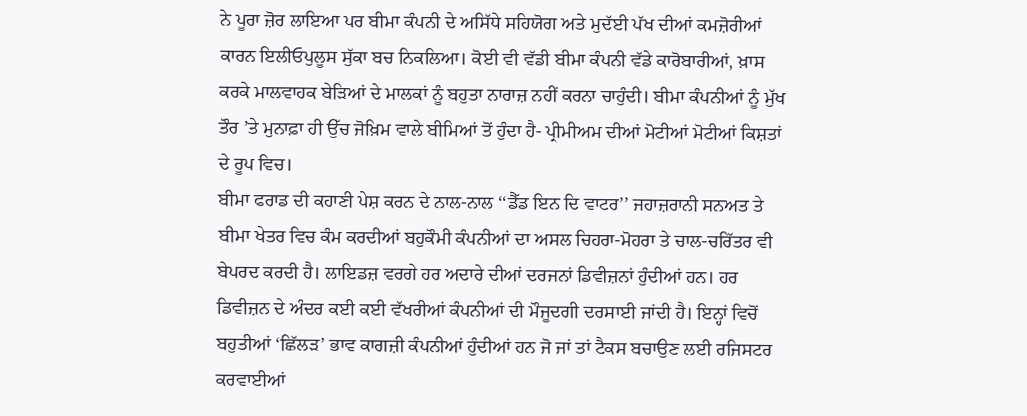ਨੇ ਪੂਰਾ ਜ਼ੋਰ ਲਾਇਆ ਪਰ ਬੀਮਾ ਕੰਪਨੀ ਦੇ ਅਸਿੱਧੇ ਸਹਿਯੋਗ ਅਤੇ ਮੁਦੱਈ ਪੱਖ ਦੀਆਂ ਕਮਜ਼ੋਰੀਆਂ ਕਾਰਨ ਇਲੀਓਪੁਲੂਸ ਸੁੱਕਾ ਬਚ ਨਿਕਲਿਆ। ਕੋਈ ਵੀ ਵੱਡੀ ਬੀਮਾ ਕੰਪਨੀ ਵੱਡੇ ਕਾਰੋਬਾਰੀਆਂ, ਖ਼ਾਸ ਕਰਕੇ ਮਾਲਵਾਹਕ ਬੇੜਿਆਂ ਦੇ ਮਾਲਕਾਂ ਨੂੰ ਬਹੁਤਾ ਨਾਰਾਜ਼ ਨਹੀਂ ਕਰਨਾ ਚਾਹੁੰਦੀ। ਬੀਮਾ ਕੰਪਨੀਆਂ ਨੂੰ ਮੁੱਖ ਤੌਰ ’ਤੇ ਮੁਨਾਫ਼ਾ ਹੀ ਉੱਚ ਜੋਖ਼ਿਮ ਵਾਲੇ ਬੀਮਿਆਂ ਤੋਂ ਹੁੰਦਾ ਹੈ- ਪ੍ਰੀਮੀਅਮ ਦੀਆਂ ਮੋਟੀਆਂ ਮੋਟੀਆਂ ਕਿਸ਼ਤਾਂ ਦੇ ਰੂਪ ਵਿਚ।
ਬੀਮਾ ਫਰਾਡ ਦੀ ਕਹਾਣੀ ਪੇਸ਼ ਕਰਨ ਦੇ ਨਾਲ-ਨਾਲ ‘‘ਡੈੱਡ ਇਨ ਦਿ ਵਾਟਰ’’ ਜਹਾਜ਼ਰਾਨੀ ਸਨਅਤ ਤੇ ਬੀਮਾ ਖੇਤਰ ਵਿਚ ਕੰਮ ਕਰਦੀਆਂ ਬਹੁਕੌਮੀ ਕੰਪਨੀਆਂ ਦਾ ਅਸਲ ਚਿਹਰਾ-ਮੋਹਰਾ ਤੇ ਚਾਲ-ਚਰਿੱਤਰ ਵੀ ਬੇਪਰਦ ਕਰਦੀ ਹੈ। ਲਾਇਡਜ਼ ਵਰਗੇ ਹਰ ਅਦਾਰੇ ਦੀਆਂ ਦਰਜਨਾਂ ਡਿਵੀਜ਼ਨਾਂ ਹੁੰਦੀਆਂ ਹਨ। ਹਰ ਡਿਵੀਜ਼ਨ ਦੇ ਅੰਦਰ ਕਈ ਕਈ ਵੱਖਰੀਆਂ ਕੰਪਨੀਆਂ ਦੀ ਮੌਜੂਦਗੀ ਦਰਸਾਈ ਜਾਂਦੀ ਹੈ। ਇਨ੍ਹਾਂ ਵਿਚੋਂ ਬਹੁਤੀਆਂ ‘ਛਿੱਲੜ’ ਭਾਵ ਕਾਗਜ਼ੀ ਕੰਪਨੀਆਂ ਹੁੰਦੀਆਂ ਹਨ ਜੋ ਜਾਂ ਤਾਂ ਟੈਕਸ ਬਚਾਉਣ ਲਈ ਰਜਿਸਟਰ ਕਰਵਾਈਆਂ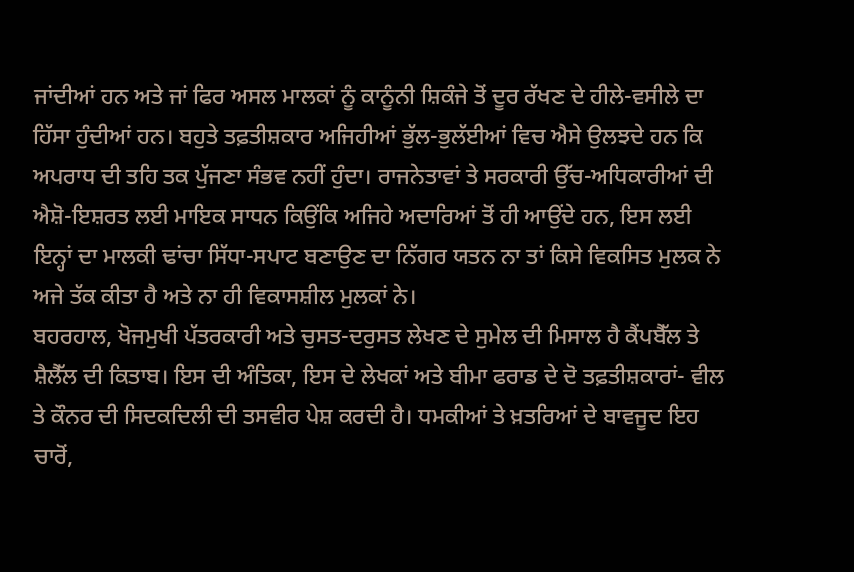ਜਾਂਦੀਆਂ ਹਨ ਅਤੇ ਜਾਂ ਫਿਰ ਅਸਲ ਮਾਲਕਾਂ ਨੂੰ ਕਾਨੂੰਨੀ ਸ਼ਿਕੰਜੇ ਤੋਂ ਦੂਰ ਰੱਖਣ ਦੇ ਹੀਲੇ-ਵਸੀਲੇ ਦਾ ਹਿੱਸਾ ਹੁੰਦੀਆਂ ਹਨ। ਬਹੁਤੇ ਤਫ਼ਤੀਸ਼ਕਾਰ ਅਜਿਹੀਆਂ ਭੁੱਲ-ਭੁਲੱਈਆਂ ਵਿਚ ਐਸੇ ਉਲਝਦੇ ਹਨ ਕਿ ਅਪਰਾਧ ਦੀ ਤਹਿ ਤਕ ਪੁੱਜਣਾ ਸੰਭਵ ਨਹੀਂ ਹੁੰਦਾ। ਰਾਜਨੇਤਾਵਾਂ ਤੇ ਸਰਕਾਰੀ ਉੱਚ-ਅਧਿਕਾਰੀਆਂ ਦੀ ਐਸ਼ੋ-ਇਸ਼ਰਤ ਲਈ ਮਾਇਕ ਸਾਧਨ ਕਿਉਂਕਿ ਅਜਿਹੇ ਅਦਾਰਿਆਂ ਤੋਂ ਹੀ ਆਉਂਦੇ ਹਨ, ਇਸ ਲਈ ਇਨ੍ਹਾਂ ਦਾ ਮਾਲਕੀ ਢਾਂਚਾ ਸਿੱਧਾ-ਸਪਾਟ ਬਣਾਉਣ ਦਾ ਨਿੱਗਰ ਯਤਨ ਨਾ ਤਾਂ ਕਿਸੇ ਵਿਕਸਿਤ ਮੁਲਕ ਨੇ ਅਜੇ ਤੱਕ ਕੀਤਾ ਹੈ ਅਤੇ ਨਾ ਹੀ ਵਿਕਾਸਸ਼ੀਲ ਮੁਲਕਾਂ ਨੇ।
ਬਹਰਹਾਲ, ਖੋਜਮੁਖੀ ਪੱਤਰਕਾਰੀ ਅਤੇ ਚੁਸਤ-ਦਰੁਸਤ ਲੇਖਣ ਦੇ ਸੁਮੇਲ ਦੀ ਮਿਸਾਲ ਹੈ ਕੈਂਪਬੈੱਲ ਤੇ ਸ਼ੈਲੈੱਲ ਦੀ ਕਿਤਾਬ। ਇਸ ਦੀ ਅੰਤਿਕਾ, ਇਸ ਦੇ ਲੇਖਕਾਂ ਅਤੇ ਬੀਮਾ ਫਰਾਡ ਦੇ ਦੋ ਤਫ਼ਤੀਸ਼ਕਾਰਾਂ- ਵੀਲ ਤੇ ਕੌਨਰ ਦੀ ਸਿਦਕਦਿਲੀ ਦੀ ਤਸਵੀਰ ਪੇਸ਼ ਕਰਦੀ ਹੈ। ਧਮਕੀਆਂ ਤੇ ਖ਼ਤਰਿਆਂ ਦੇ ਬਾਵਜੂਦ ਇਹ ਚਾਰੋਂ,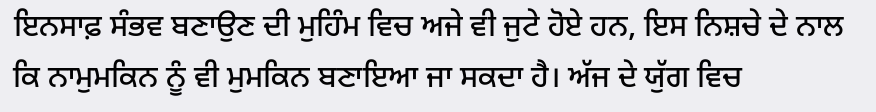ਇਨਸਾਫ਼ ਸੰਭਵ ਬਣਾਉਣ ਦੀ ਮੁਹਿੰਮ ਵਿਚ ਅਜੇ ਵੀ ਜੁਟੇ ਹੋਏ ਹਨ, ਇਸ ਨਿਸ਼ਚੇ ਦੇ ਨਾਲ ਕਿ ਨਾਮੁਮਕਿਨ ਨੂੰ ਵੀ ਮੁਮਕਿਨ ਬਣਾਇਆ ਜਾ ਸਕਦਾ ਹੈ। ਅੱਜ ਦੇ ਯੁੱਗ ਵਿਚ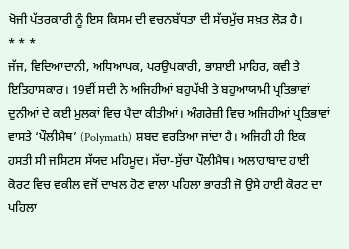ਖੋਜੀ ਪੱਤਰਕਾਰੀ ਨੂੰ ਇਸ ਕਿਸਮ ਦੀ ਵਚਨਬੱਧਤਾ ਦੀ ਸੱਚਮੁੱਚ ਸਖ਼ਤ ਲੋੜ ਹੈ।
* * *
ਜੱਜ, ਵਿਦਿਆਦਾਨੀ, ਅਧਿਆਪਕ, ਪਰਉਪਕਾਰੀ, ਭਾਸ਼ਾਈ ਮਾਹਿਰ, ਕਵੀ ਤੇ ਇਤਿਹਾਸਕਾਰ। 19ਵੀਂ ਸਦੀ ਨੇ ਅਜਿਹੀਆਂ ਬਹੁਪੱਖੀ ਤੇ ਬਹੁਆਯਾਮੀ ਪ੍ਰਤਿਭਾਵਾਂ ਦੁਨੀਆਂ ਦੇ ਕਈ ਮੁਲਕਾਂ ਵਿਚ ਪੈਦਾ ਕੀਤੀਆਂ। ਅੰਗਰੇਜ਼ੀ ਵਿਚ ਅਜਿਹੀਆਂ ਪ੍ਰਤਿਭਾਵਾਂ ਵਾਸਤੇ ‘ਪੌਲੀਮੈਥ’ (Polymath) ਸ਼ਬਦ ਵਰਤਿਆ ਜਾਂਦਾ ਹੈ। ਅਜਿਹੀ ਹੀ ਇਕ ਹਸਤੀ ਸੀ ਜਸਿਟਸ ਸੱਯਦ ਮਹਿਮੂਦ। ਸੱਚਾ-ਸੁੱਚਾ ਪੌਲੀਮੈਥ। ਅਲਾਹਾਬਾਦ ਹਾਈ ਕੋਰਟ ਵਿਚ ਵਕੀਲ ਵਜੋਂ ਦਾਖਲ ਹੋਣ ਵਾਲਾ ਪਹਿਲਾ ਭਾਰਤੀ ਜੋ ਉਸੇ ਹਾਈ ਕੋਰਟ ਦਾ ਪਹਿਲਾ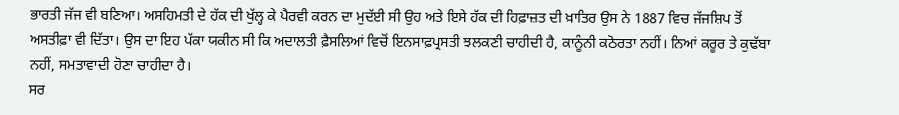ਭਾਰਤੀ ਜੱਜ ਵੀ ਬਣਿਆ। ਅਸਹਿਮਤੀ ਦੇ ਹੱਕ ਦੀ ਖੁੱਲ੍ਹ ਕੇ ਪੈਰਵੀ ਕਰਨ ਦਾ ਮੁਦੱਈ ਸੀ ਉਹ ਅਤੇ ਇਸੇ ਹੱਕ ਦੀ ਹਿਫ਼ਾਜ਼ਤ ਦੀ ਖ਼ਾਤਿਰ ਉਸ ਨੇ 1887 ਵਿਚ ਜੱਜਸ਼ਿਪ ਤੋਂ ਅਸਤੀਫ਼ਾ ਵੀ ਦਿੱਤਾ। ਉਸ ਦਾ ਇਹ ਪੱਕਾ ਯਕੀਨ ਸੀ ਕਿ ਅਦਾਲਤੀ ਫ਼ੈਸਲਿਆਂ ਵਿਚੋਂ ਇਨਸਾਫ਼ਪ੍ਰਸਤੀ ਝਲਕਣੀ ਚਾਹੀਦੀ ਹੈ, ਕਾਨੂੰਨੀ ਕਠੋਰਤਾ ਨਹੀਂ। ਨਿਆਂ ਕਰੂਰ ਤੇ ਕੁਢੱਬਾ ਨਹੀਂ, ਸਮਤਾਵਾਦੀ ਹੋਣਾ ਚਾਹੀਦਾ ਹੈ।
ਸਰ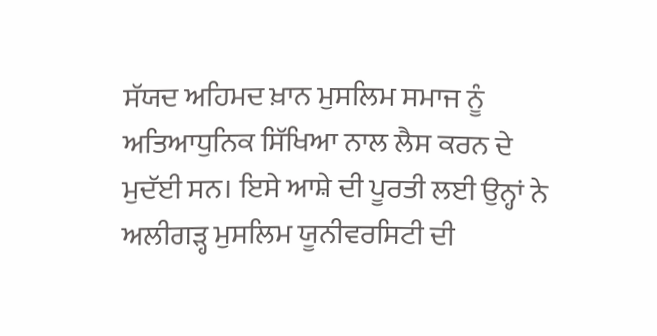ਸੱਯਦ ਅਹਿਮਦ ਖ਼ਾਨ ਮੁਸਲਿਮ ਸਮਾਜ ਨੂੰ ਅਤਿਆਧੁਨਿਕ ਸਿੱਖਿਆ ਨਾਲ ਲੈਸ ਕਰਨ ਦੇ ਮੁਦੱਈ ਸਨ। ਇਸੇ ਆਸ਼ੇ ਦੀ ਪੂਰਤੀ ਲਈ ਉਨ੍ਹਾਂ ਨੇ ਅਲੀਗੜ੍ਹ ਮੁਸਲਿਮ ਯੂਨੀਵਰਸਿਟੀ ਦੀ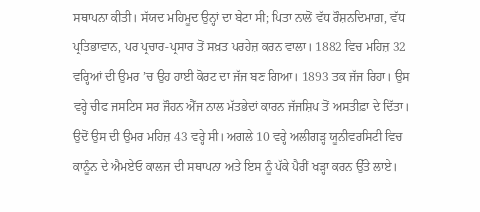ਸਥਾਪਨਾ ਕੀਤੀ। ਸੱਯਦ ਮਹਿਮੂਦ ਉਨ੍ਹਾਂ ਦਾ ਬੇਟਾ ਸੀ; ਪਿਤਾ ਨਾਲੋਂ ਵੱਧ ਰੌਸ਼ਨਦਿਮਾਗ਼, ਵੱਧ ਪ੍ਰਤਿਭਾਵਾਨ, ਪਰ ਪ੍ਰਚਾਰ-ਪ੍ਰਸਾਰ ਤੋਂ ਸਖ਼ਤ ਪਰਹੇਜ਼ ਕਰਨ ਵਾਲਾ। 1882 ਵਿਚ ਮਹਿਜ਼ 32 ਵਰ੍ਹਿਆਂ ਦੀ ਉਮਰ ’ਚ ਉਹ ਹਾਈ ਕੋਰਟ ਦਾ ਜੱਜ ਬਣ ਗਿਆ। 1893 ਤਕ ਜੱਜ ਰਿਹਾ। ਉਸ ਵਰ੍ਹੇ ਚੀਫ ਜਸਟਿਸ ਸਰ ਜੌਹਨ ਐੱਜ ਨਾਲ ਮੱਤਭੇਦਾਂ ਕਾਰਨ ਜੱਜਸ਼ਿਪ ਤੋਂ ਅਸਤੀਫ਼ਾ ਦੇ ਦਿੱਤਾ। ਉਦੋਂ ਉਸ ਦੀ ਉਮਰ ਮਹਿਜ਼ 43 ਵਰ੍ਹੇ ਸੀ। ਅਗਲੇ 10 ਵਰ੍ਹੇ ਅਲੀਗੜ੍ਹ ਯੂਨੀਵਰਸਿਟੀ ਵਿਚ ਕਾਨੂੰਨ ਦੇ ਐਮਏਓ ਕਾਲਜ ਦੀ ਸਥਾਪਨਾ ਅਤੇ ਇਸ ਨੂੰ ਪੱਕੇ ਪੈਰੀਂ ਖੜ੍ਹਾ ਕਰਨ ਉੱਤੇ ਲਾਏ।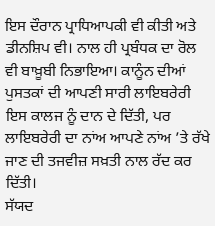ਇਸ ਦੌਰਾਨ ਪ੍ਰਾਧਿਆਪਕੀ ਵੀ ਕੀਤੀ ਅਤੇ ਡੀਨਸ਼ਿਪ ਵੀ। ਨਾਲ ਹੀ ਪ੍ਰਬੰਧਕ ਦਾ ਰੋਲ ਵੀ ਬਾਖ਼ੂਬੀ ਨਿਭਾਇਆ। ਕਾਨੂੰਨ ਦੀਆਂ ਪੁਸਤਕਾਂ ਦੀ ਆਪਣੀ ਸਾਰੀ ਲਾਇਬਰੇਰੀ ਇਸ ਕਾਲਜ ਨੂੰ ਦਾਨ ਦੇ ਦਿੱਤੀ, ਪਰ ਲਾਇਬਰੇਰੀ ਦਾ ਨਾਂਅ ਆਪਣੇ ਨਾਂਅ ’ਤੇ ਰੱਖੇ ਜਾਣ ਦੀ ਤਜਵੀਜ਼ ਸਖ਼ਤੀ ਨਾਲ ਰੱਦ ਕਰ ਦਿੱਤੀ।
ਸੱਯਦ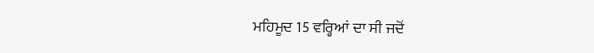ਮਹਿਮੂਦ 15 ਵਰ੍ਹਿਆਂ ਦਾ ਸੀ ਜਦੋਂ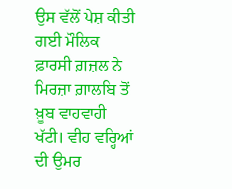ਉਸ ਵੱਲੋਂ ਪੇਸ਼ ਕੀਤੀ ਗਈ ਮੌਲਿਕ ਫ਼ਾਰਸੀ ਗ਼ਜ਼ਲ ਨੇ ਮਿਰਜ਼ਾ ਗ਼ਾਲਬਿ ਤੋਂ ਖ਼ੂਬ ਵਾਹਵਾਹੀ ਖੱਟੀ। ਵੀਹ ਵਰ੍ਹਿਆਂ ਦੀ ਉਮਰ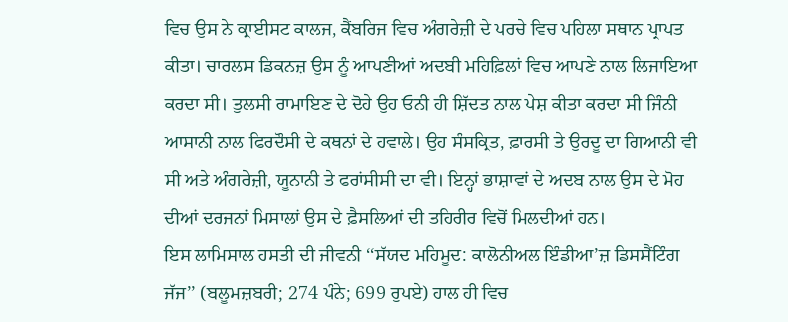ਵਿਚ ਉਸ ਨੇ ਕ੍ਰਾਈਸਟ ਕਾਲਜ, ਕੈਂਬਰਿਜ ਵਿਚ ਅੰਗਰੇਜ਼ੀ ਦੇ ਪਰਚੇ ਵਿਚ ਪਹਿਲਾ ਸਥਾਨ ਪ੍ਰਾਪਤ ਕੀਤਾ। ਚਾਰਲਸ ਡਿਕਨਜ਼ ਉਸ ਨੂੰ ਆਪਣੀਆਂ ਅਦਬੀ ਮਹਿਫ਼ਿਲਾਂ ਵਿਚ ਆਪਣੇ ਨਾਲ ਲਿਜਾਇਆ ਕਰਦਾ ਸੀ। ਤੁਲਸੀ ਰਾਮਾਇਣ ਦੇ ਦੋਹੇ ਉਹ ਓਨੀ ਹੀ ਸ਼ਿੱਦਤ ਨਾਲ ਪੇਸ਼ ਕੀਤਾ ਕਰਦਾ ਸੀ ਜਿੰਨੀ ਆਸਾਨੀ ਨਾਲ ਫਿਰਦੌਸੀ ਦੇ ਕਥਨਾਂ ਦੇ ਹਵਾਲੇ। ਉਹ ਸੰਸਕ੍ਰਿਤ, ਫ਼ਾਰਸੀ ਤੇ ਉਰਦੂ ਦਾ ਗਿਆਨੀ ਵੀ ਸੀ ਅਤੇ ਅੰਗਰੇਜ਼ੀ, ਯੂਨਾਨੀ ਤੇ ਫਰਾਂਸੀਸੀ ਦਾ ਵੀ। ਇਨ੍ਹਾਂ ਭਾਸ਼ਾਵਾਂ ਦੇ ਅਦਬ ਨਾਲ ਉਸ ਦੇ ਮੋਹ ਦੀਆਂ ਦਰਜਨਾਂ ਮਿਸਾਲਾਂ ਉਸ ਦੇ ਫ਼ੈਸਲਿਆਂ ਦੀ ਤਹਿਰੀਰ ਵਿਚੋਂ ਮਿਲਦੀਆਂ ਹਨ।
ਇਸ ਲਾਮਿਸਾਲ ਹਸਤੀ ਦੀ ਜੀਵਨੀ ‘‘ਸੱਯਦ ਮਹਿਮੂਦ: ਕਾਲੋਨੀਅਲ ਇੰਡੀਆ’ਜ਼ ਡਿਸਸੈਂਟਿੰਗ ਜੱਜ’’ (ਬਲੂਮਜ਼ਬਰੀ; 274 ਪੰਨੇ; 699 ਰੁਪਏ) ਹਾਲ ਹੀ ਵਿਚ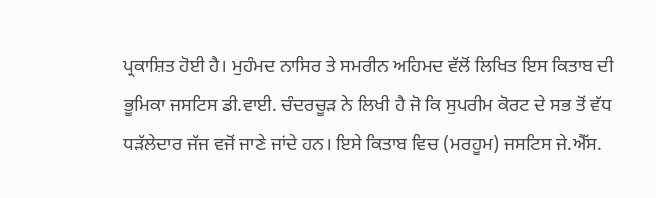ਪ੍ਰਕਾਸ਼ਿਤ ਹੋਈ ਹੈ। ਮੁਹੰਮਦ ਨਾਸਿਰ ਤੇ ਸਮਰੀਨ ਅਹਿਮਦ ਵੱਲੋਂ ਲਿਖਿਤ ਇਸ ਕਿਤਾਬ ਦੀ ਭੂਮਿਕਾ ਜਸਟਿਸ ਡੀ.ਵਾਈ. ਚੰਦਰਚੂੜ ਨੇ ਲਿਖੀ ਹੈ ਜੋ ਕਿ ਸੁਪਰੀਮ ਕੋਰਟ ਦੇ ਸਭ ਤੋਂ ਵੱਧ ਧੜੱਲੇਦਾਰ ਜੱਜ ਵਜੋਂ ਜਾਣੇ ਜਾਂਦੇ ਹਨ। ਇਸੇ ਕਿਤਾਬ ਵਿਚ (ਮਰਹੂਮ) ਜਸਟਿਸ ਜੇ.ਐੱਸ.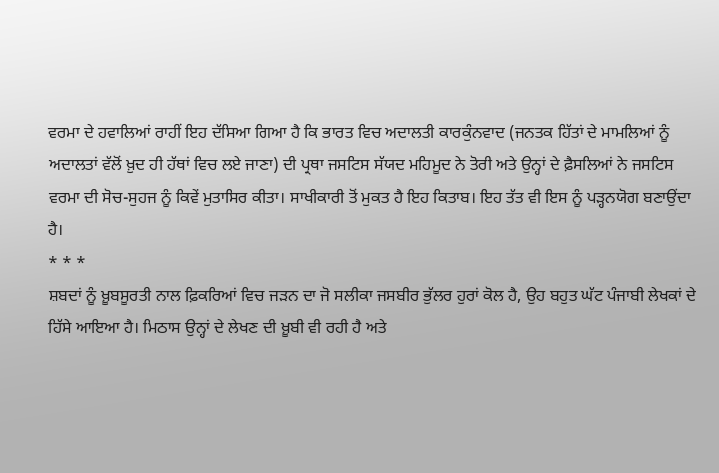ਵਰਮਾ ਦੇ ਹਵਾਲਿਆਂ ਰਾਹੀਂ ਇਹ ਦੱਸਿਆ ਗਿਆ ਹੈ ਕਿ ਭਾਰਤ ਵਿਚ ਅਦਾਲਤੀ ਕਾਰਕੁੰਨਵਾਦ (ਜਨਤਕ ਹਿੱਤਾਂ ਦੇ ਮਾਮਲਿਆਂ ਨੂੰ ਅਦਾਲਤਾਂ ਵੱਲੋਂ ਖ਼ੁਦ ਹੀ ਹੱਥਾਂ ਵਿਚ ਲਏ ਜਾਣਾ) ਦੀ ਪ੍ਰਥਾ ਜਸਟਿਸ ਸੱਯਦ ਮਹਿਮੂਦ ਨੇ ਤੋਰੀ ਅਤੇ ਉਨ੍ਹਾਂ ਦੇ ਫ਼ੈਸਲਿਆਂ ਨੇ ਜਸਟਿਸ ਵਰਮਾ ਦੀ ਸੋਚ-ਸੁਹਜ ਨੂੰ ਕਿਵੇਂ ਮੁਤਾਸਿਰ ਕੀਤਾ। ਸਾਖੀਕਾਰੀ ਤੋਂ ਮੁਕਤ ਹੈ ਇਹ ਕਿਤਾਬ। ਇਹ ਤੱਤ ਵੀ ਇਸ ਨੂੰ ਪੜ੍ਹਨਯੋਗ ਬਣਾਉਂਦਾ ਹੈ।
* * *
ਸ਼ਬਦਾਂ ਨੂੰ ਖ਼ੂਬਸੂਰਤੀ ਨਾਲ ਫ਼ਿਕਰਿਆਂ ਵਿਚ ਜੜਨ ਦਾ ਜੋ ਸਲੀਕਾ ਜਸਬੀਰ ਭੁੱਲਰ ਹੁਰਾਂ ਕੋਲ ਹੈ, ਉਹ ਬਹੁਤ ਘੱਟ ਪੰਜਾਬੀ ਲੇਖਕਾਂ ਦੇ ਹਿੱਸੇ ਆਇਆ ਹੈ। ਮਿਠਾਸ ਉਨ੍ਹਾਂ ਦੇ ਲੇਖਣ ਦੀ ਖ਼ੂਬੀ ਵੀ ਰਹੀ ਹੈ ਅਤੇ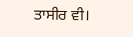ਤਾਸੀਰ ਵੀ।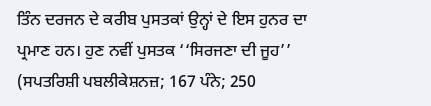ਤਿੰਨ ਦਰਜਨ ਦੇ ਕਰੀਬ ਪੁਸਤਕਾਂ ਉਨ੍ਹਾਂ ਦੇ ਇਸ ਹੁਨਰ ਦਾ ਪ੍ਰਮਾਣ ਹਨ। ਹੁਣ ਨਵੀਂ ਪੁਸਤਕ ‘‘ਸਿਰਜਣਾ ਦੀ ਜੂਹ’’ (ਸਪਤਰਿਸ਼ੀ ਪਬਲੀਕੇਸ਼ਨਜ਼; 167 ਪੰਨੇ; 250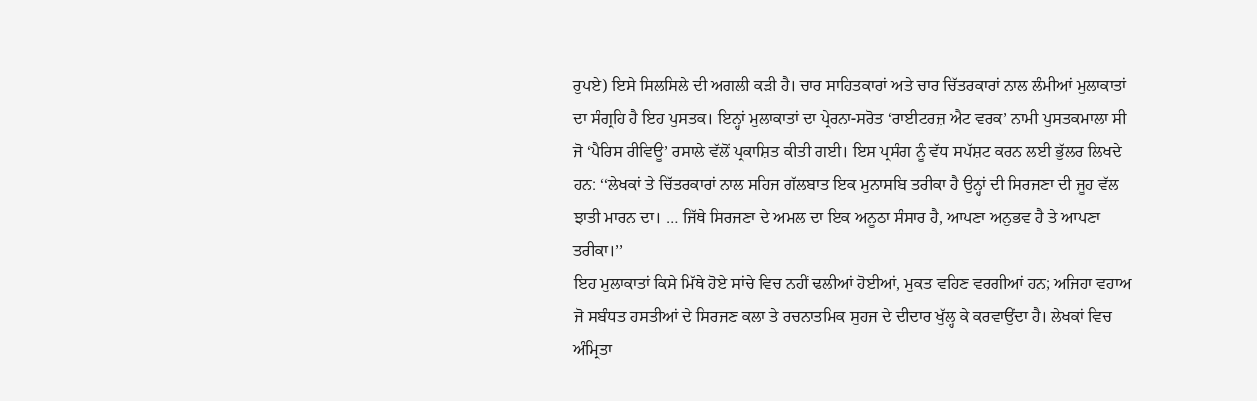ਰੁਪਏ) ਇਸੇ ਸਿਲਸਿਲੇ ਦੀ ਅਗਲੀ ਕੜੀ ਹੈ। ਚਾਰ ਸਾਹਿਤਕਾਰਾਂ ਅਤੇ ਚਾਰ ਚਿੱਤਰਕਾਰਾਂ ਨਾਲ ਲੰਮੀਆਂ ਮੁਲਾਕਾਤਾਂ ਦਾ ਸੰਗ੍ਰਹਿ ਹੈ ਇਹ ਪੁਸਤਕ। ਇਨ੍ਹਾਂ ਮੁਲਾਕਾਤਾਂ ਦਾ ਪ੍ਰੇਰਨਾ-ਸਰੋਤ ‘ਰਾਈਟਰਜ਼ ਐਟ ਵਰਕ’ ਨਾਮੀ ਪੁਸਤਕਮਾਲਾ ਸੀ ਜੋ ‘ਪੈਰਿਸ ਰੀਵਿਊ’ ਰਸਾਲੇ ਵੱਲੋਂ ਪ੍ਰਕਾਸ਼ਿਤ ਕੀਤੀ ਗਈ। ਇਸ ਪ੍ਰਸੰਗ ਨੂੰ ਵੱਧ ਸਪੱਸ਼ਟ ਕਰਨ ਲਈ ਭੁੱਲਰ ਲਿਖਦੇ ਹਨ: ‘‘ਲੇਖਕਾਂ ਤੇ ਚਿੱਤਰਕਾਰਾਂ ਨਾਲ ਸਹਿਜ ਗੱਲਬਾਤ ਇਕ ਮੁਨਾਸਬਿ ਤਰੀਕਾ ਹੈ ਉਨ੍ਹਾਂ ਦੀ ਸਿਰਜਣਾ ਦੀ ਜੂਹ ਵੱਲ ਝਾਤੀ ਮਾਰਨ ਦਾ। … ਜਿੱਥੇ ਸਿਰਜਣਾ ਦੇ ਅਮਲ ਦਾ ਇਕ ਅਨੂਠਾ ਸੰਸਾਰ ਹੈ, ਆਪਣਾ ਅਨੁਭਵ ਹੈ ਤੇ ਆਪਣਾ ਤਰੀਕਾ।’’
ਇਹ ਮੁਲਾਕਾਤਾਂ ਕਿਸੇ ਮਿੱਥੇ ਹੋਏ ਸਾਂਚੇ ਵਿਚ ਨਹੀਂ ਢਲੀਆਂ ਹੋਈਆਂ, ਮੁਕਤ ਵਹਿਣ ਵਰਗੀਆਂ ਹਨ; ਅਜਿਹਾ ਵਹਾਅ ਜੋ ਸਬੰਧਤ ਹਸਤੀਆਂ ਦੇ ਸਿਰਜਣ ਕਲਾ ਤੇ ਰਚਨਾਤਮਿਕ ਸੁਹਜ ਦੇ ਦੀਦਾਰ ਖੁੱਲ੍ਹ ਕੇ ਕਰਵਾਉਂਦਾ ਹੈ। ਲੇਖਕਾਂ ਵਿਚ ਅੰਮ੍ਰਿਤਾ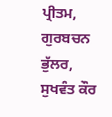ਪ੍ਰੀਤਮ, ਗੁਰਬਚਨ ਭੁੱਲਰ, ਸੁਖਵੰਤ ਕੌਰ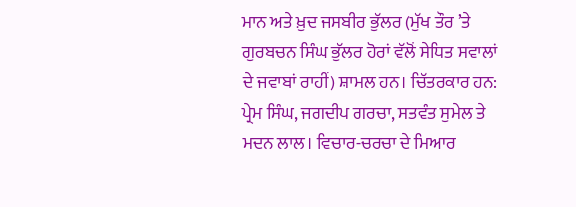ਮਾਨ ਅਤੇ ਖ਼ੁਦ ਜਸਬੀਰ ਭੁੱਲਰ (ਮੁੱਖ ਤੌਰ ’ਤੇ ਗੁਰਬਚਨ ਸਿੰਘ ਭੁੱਲਰ ਹੋਰਾਂ ਵੱਲੋਂ ਸੇਧਿਤ ਸਵਾਲਾਂ ਦੇ ਜਵਾਬਾਂ ਰਾਹੀਂ) ਸ਼ਾਮਲ ਹਨ। ਚਿੱਤਰਕਾਰ ਹਨ: ਪ੍ਰੇਮ ਸਿੰਘ, ਜਗਦੀਪ ਗਰਚਾ, ਸਤਵੰਤ ਸੁਮੇਲ ਤੇ ਮਦਨ ਲਾਲ। ਵਿਚਾਰ-ਚਰਚਾ ਦੇ ਮਿਆਰ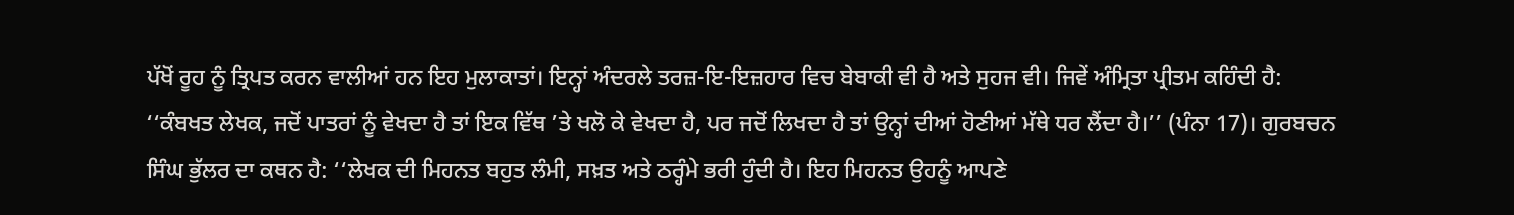ਪੱਖੋਂ ਰੂਹ ਨੂੰ ਤ੍ਰਿਪਤ ਕਰਨ ਵਾਲੀਆਂ ਹਨ ਇਹ ਮੁਲਾਕਾਤਾਂ। ਇਨ੍ਹਾਂ ਅੰਦਰਲੇ ਤਰਜ਼-ਇ-ਇਜ਼ਹਾਰ ਵਿਚ ਬੇਬਾਕੀ ਵੀ ਹੈ ਅਤੇ ਸੁਹਜ ਵੀ। ਜਿਵੇਂ ਅੰਮ੍ਰਿਤਾ ਪ੍ਰੀਤਮ ਕਹਿੰਦੀ ਹੈ: ‘‘ਕੰਬਖਤ ਲੇਖਕ, ਜਦੋਂ ਪਾਤਰਾਂ ਨੂੰ ਵੇਖਦਾ ਹੈ ਤਾਂ ਇਕ ਵਿੱਥ ’ਤੇ ਖਲੋ ਕੇ ਵੇਖਦਾ ਹੈ, ਪਰ ਜਦੋਂ ਲਿਖਦਾ ਹੈ ਤਾਂ ਉਨ੍ਹਾਂ ਦੀਆਂ ਹੋਣੀਆਂ ਮੱਥੇ ਧਰ ਲੈਂਦਾ ਹੈ।’’ (ਪੰਨਾ 17)। ਗੁਰਬਚਨ ਸਿੰਘ ਭੁੱਲਰ ਦਾ ਕਥਨ ਹੈ: ‘‘ਲੇਖਕ ਦੀ ਮਿਹਨਤ ਬਹੁਤ ਲੰਮੀ, ਸਖ਼ਤ ਅਤੇ ਠਰ੍ਹੰਮੇ ਭਰੀ ਹੁੰਦੀ ਹੈ। ਇਹ ਮਿਹਨਤ ਉਹਨੂੰ ਆਪਣੇ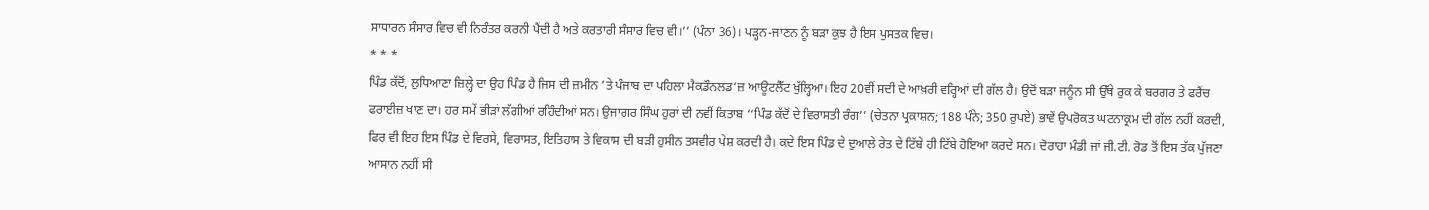ਸਾਧਾਰਨ ਸੰਸਾਰ ਵਿਚ ਵੀ ਨਿਰੰਤਰ ਕਰਨੀ ਪੈਂਦੀ ਹੈ ਅਤੇ ਕਰਤਾਰੀ ਸੰਸਾਰ ਵਿਚ ਵੀ।’’ (ਪੰਨਾ 36)। ਪੜ੍ਹਨ-ਜਾਣਨ ਨੂੰ ਬੜਾ ਕੁਝ ਹੈ ਇਸ ਪੁਸਤਕ ਵਿਚ।
* * *
ਪਿੰਡ ਕੱਦੋਂ, ਲੁਧਿਆਣਾ ਜ਼ਿਲ੍ਹੇ ਦਾ ਉਹ ਪਿੰਡ ਹੈ ਜਿਸ ਦੀ ਜ਼ਮੀਨ ’ਤੇ ਪੰਜਾਬ ਦਾ ਪਹਿਲਾ ਮੈਕਡੌਨਲਡ’ਜ਼ ਆਊਟਲੈੱਟ ਖੁੱਲ੍ਹਿਆ। ਇਹ 20ਵੀਂ ਸਦੀ ਦੇ ਆਖ਼ਰੀ ਵਰ੍ਹਿਆਂ ਦੀ ਗੱਲ ਹੈ। ਉਦੋਂ ਬੜਾ ਜਨੂੰਨ ਸੀ ਉੱਥੇ ਰੁਕ ਕੇ ਬਰਗਰ ਤੇ ਫਰੈਂਚ ਫਰਾਈਜ਼ ਖਾਣ ਦਾ। ਹਰ ਸਮੇਂ ਭੀੜਾਂ ਲੱਗੀਆਂ ਰਹਿੰਦੀਆਂ ਸਨ। ਉਜਾਗਰ ਸਿੰਘ ਹੁਰਾਂ ਦੀ ਨਵੀਂ ਕਿਤਾਬ ‘‘ਪਿੰਡ ਕੱਦੋਂ ਦੇ ਵਿਰਾਸਤੀ ਰੰਗ’’ (ਚੇਤਨਾ ਪ੍ਰਕਾਸ਼ਨ; 188 ਪੰਨੇ; 350 ਰੁਪਏ) ਭਾਵੇਂ ਉਪਰੋਕਤ ਘਟਨਾਕ੍ਰਮ ਦੀ ਗੱਲ ਨਹੀਂ ਕਰਦੀ, ਫਿਰ ਵੀ ਇਹ ਇਸ ਪਿੰਡ ਦੇ ਵਿਰਸੇ, ਵਿਰਾਸਤ, ਇਤਿਹਾਸ ਤੇ ਵਿਕਾਸ ਦੀ ਬੜੀ ਹੁਸੀਨ ਤਸਵੀਰ ਪੇਸ਼ ਕਰਦੀ ਹੈ। ਕਦੇ ਇਸ ਪਿੰਡ ਦੇ ਦੁਆਲੇ ਰੇਤ ਦੇ ਟਿੱਬੇ ਹੀ ਟਿੱਬੇ ਹੋਇਆ ਕਰਦੇ ਸਨ। ਦੋਰਾਹਾ ਮੰਡੀ ਜਾਂ ਜੀ.ਟੀ. ਰੋਡ ਤੋਂ ਇਸ ਤੱਕ ਪੁੱਜਣਾ ਆਸਾਨ ਨਹੀਂ ਸੀ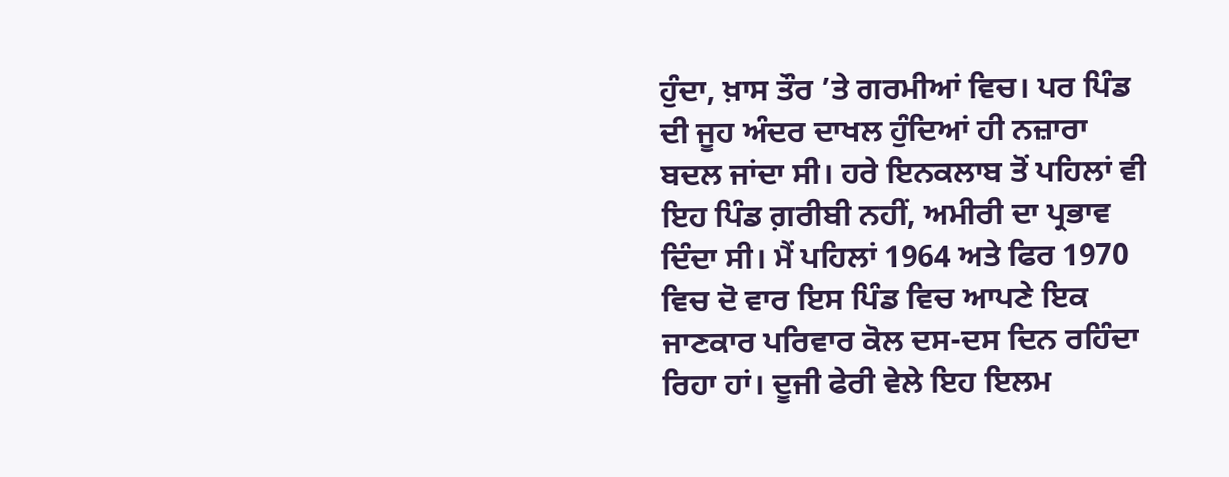ਹੁੰਦਾ, ਖ਼ਾਸ ਤੌਰ ’ਤੇ ਗਰਮੀਆਂ ਵਿਚ। ਪਰ ਪਿੰਡ ਦੀ ਜੂਹ ਅੰਦਰ ਦਾਖਲ ਹੁੰਦਿਆਂ ਹੀ ਨਜ਼ਾਰਾ ਬਦਲ ਜਾਂਦਾ ਸੀ। ਹਰੇ ਇਨਕਲਾਬ ਤੋਂ ਪਹਿਲਾਂ ਵੀ ਇਹ ਪਿੰਡ ਗ਼ਰੀਬੀ ਨਹੀਂ, ਅਮੀਰੀ ਦਾ ਪ੍ਰਭਾਵ ਦਿੰਦਾ ਸੀ। ਮੈਂ ਪਹਿਲਾਂ 1964 ਅਤੇ ਫਿਰ 1970 ਵਿਚ ਦੋ ਵਾਰ ਇਸ ਪਿੰਡ ਵਿਚ ਆਪਣੇ ਇਕ ਜਾਣਕਾਰ ਪਰਿਵਾਰ ਕੋਲ ਦਸ-ਦਸ ਦਿਨ ਰਹਿੰਦਾ ਰਿਹਾ ਹਾਂ। ਦੂਜੀ ਫੇਰੀ ਵੇਲੇ ਇਹ ਇਲਮ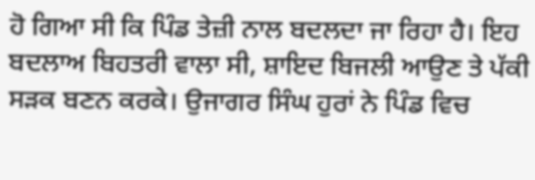ਹੋ ਗਿਆ ਸੀ ਕਿ ਪਿੰਡ ਤੇਜ਼ੀ ਨਾਲ ਬਦਲਦਾ ਜਾ ਰਿਹਾ ਹੈ। ਇਹ ਬਦਲਾਅ ਬਿਹਤਰੀ ਵਾਲਾ ਸੀ, ਸ਼ਾਇਦ ਬਿਜਲੀ ਆਉਣ ਤੇ ਪੱਕੀ ਸੜਕ ਬਣਨ ਕਰਕੇ। ਉਜਾਗਰ ਸਿੰਘ ਹੁਰਾਂ ਨੇ ਪਿੰਡ ਵਿਚ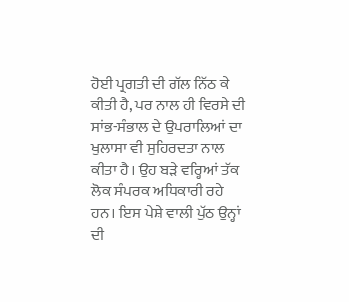ਹੋਈ ਪ੍ਰਗਤੀ ਦੀ ਗੱਲ ਨਿੱਠ ਕੇ ਕੀਤੀ ਹੈ, ਪਰ ਨਾਲ ਹੀ ਵਿਰਸੇ ਦੀ ਸਾਂਭ-ਸੰਭਾਲ ਦੇ ਉਪਰਾਲਿਆਂ ਦਾ ਖੁਲਾਸਾ ਵੀ ਸੁਹਿਰਦਤਾ ਨਾਲ ਕੀਤਾ ਹੈ। ਉਹ ਬੜੇ ਵਰ੍ਹਿਆਂ ਤੱਕ ਲੋਕ ਸੰਪਰਕ ਅਧਿਕਾਰੀ ਰਹੇ ਹਨ। ਇਸ ਪੇਸ਼ੇ ਵਾਲੀ ਪੁੱਠ ਉਨ੍ਹਾਂ ਦੀ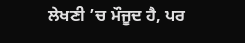ਲੇਖਣੀ ’ਚ ਮੌਜੂਦ ਹੈ, ਪਰ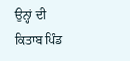ਉਨ੍ਹਾਂ ਦੀ ਕਿਤਾਬ ਪਿੰਡ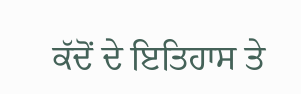ਕੱਦੋਂ ਦੇ ਇਤਿਹਾਸ ਤੇ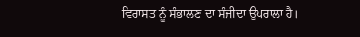ਵਿਰਾਸਤ ਨੂੰ ਸੰਭਾਲਣ ਦਾ ਸੰਜੀਦਾ ਉਪਰਾਲਾ ਹੈ।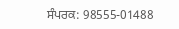ਸੰਪਰਕ: 98555-01488